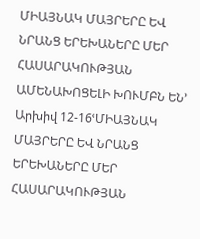ՄԻԱՅՆԱԿ ՄԱՅՐԵՐԸ ԵՎ ՆՐԱՆՑ ԵՐԵԽԱՆԵՐԸ ՄԵՐ ՀԱՍԱՐԱԿՈՒԹՅԱՆ ԱՄԵՆԱԽՈՑԵԼԻ ԽՈՒՄԲՆ ԵՆ՚
Արխիվ 12-16ՙՄԻԱՅՆԱԿ ՄԱՅՐԵՐԸ ԵՎ ՆՐԱՆՑ ԵՐԵԽԱՆԵՐԸ ՄԵՐ ՀԱՍԱՐԱԿՈՒԹՅԱՆ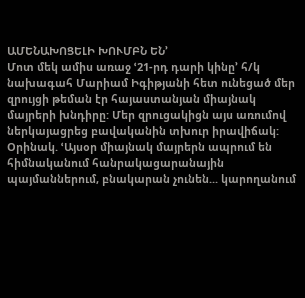ԱՄԵՆԱԽՈՑԵԼԻ ԽՈՒՄԲՆ ԵՆ՚
Մոտ մեկ ամիս առաջ ՙ21-րդ դարի կինը՚ հ/կ նախագահ Մարիամ Իգիթյանի հետ ունեցած մեր զրույցի թեման էր հայաստանյան միայնակ մայրերի խնդիրը: Մեր զրուցակիցն այս առումով ներկայացրեց բավականին տխուր իրավիճակ: Օրինակ. ՙԱյսօր միայնակ մայրերն ապրում են հիմնականում հանրակացարանային պայմաններում, բնակարան չունեն... կարողանում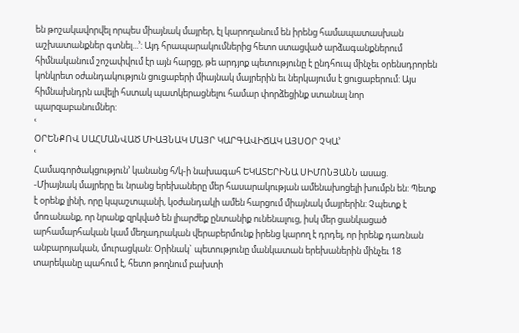են թոշակավորվել որպես միայնակ մայրեր, էլ կարողանում են իրենց համապատասխան աշխատանքներ գտնել...՚: Այդ հրապարակումներից հետո ստացված արձագանքներում հիմնականում շոշափվում էր այն հարցը, թե արդյոք պետությունը է ընդհուպ մինչեւ օրենսդրորեն կոնկրետ օժանդակություն ցուցաբերի միայնակ մայրերին եւ ներկայումս է ցուցաբերում: Այս հիմնախնդրն ավելի հստակ պատկերացնելու համար փորձեցինք ստանալ նոր պարզաբանումներ:
ՙ
ՕՐԵՆՔՈՎ ՍԱՀՄԱՆՎԱԾ ՄԻԱՅՆԱԿ ՄԱՅՐ ԿԱՐԳԱՎԻՃԱԿ ԱՅՍՕՐ ՉԿԱ՚
ՙ
Համագործակցություն՚ կանանց հ/կ-ի նախագահ ԵԿԱՏԵՐԻՆԱ ՍԻՄՈՆՅԱՆՆ ասաց.
-Միայնակ մայրերը եւ նրանց երեխաները մեր հասարակության ամենախոցելի խումբն են: Պետք է օրենք լինի, որը կպաշտպանի, կօժանդակի ամեն հարցում միայնակ մայրերին: Չպետք է մոռանանք, որ նրանք զրկված են լիարժեք ընտանիք ունենալուց, իսկ մեր ցանկացած արհամարհական կամ մեղադրական վերաբերմունք իրենց կարող է դրդել, որ իրենք դառնան անբարոյական, մուրացկան: Օրինակ` պետությունը մանկատան երեխաներին մինչեւ 18 տարեկանը պահում է, հետո թողնում բախտի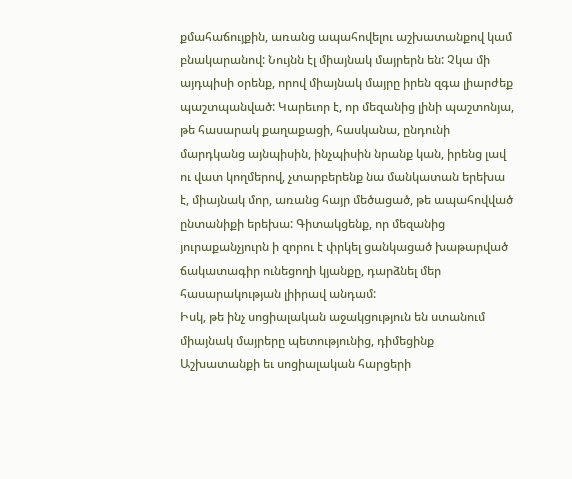քմահաճույքին, առանց ապահովելու աշխատանքով կամ բնակարանով: Նույնն էլ միայնակ մայրերն են: Չկա մի այդպիսի օրենք, որով միայնակ մայրը իրեն զգա լիարժեք պաշտպանված: Կարեւոր է, որ մեզանից լինի պաշտոնյա, թե հասարակ քաղաքացի, հասկանա, ընդունի մարդկանց այնպիսին, ինչպիսին նրանք կան, իրենց լավ ու վատ կողմերով, չտարբերենք նա մանկատան երեխա է, միայնակ մոր, առանց հայր մեծացած, թե ապահովված ընտանիքի երեխա: Գիտակցենք, որ մեզանից յուրաքանչյուրն ի զորու է փրկել ցանկացած խաթարված ճակատագիր ունեցողի կյանքը, դարձնել մեր հասարակության լիիրավ անդամ:
Իսկ, թե ինչ սոցիալական աջակցություն են ստանում միայնակ մայրերը պետությունից, դիմեցինք Աշխատանքի եւ սոցիալական հարցերի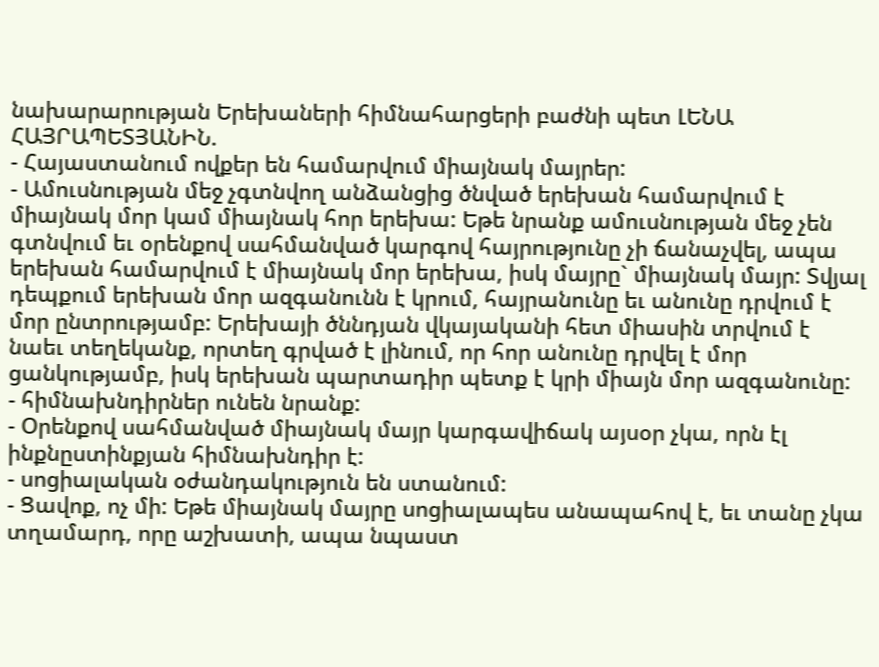նախարարության Երեխաների հիմնահարցերի բաժնի պետ ԼԵՆԱ ՀԱՅՐԱՊԵՏՅԱՆԻՆ.
- Հայաստանում ովքեր են համարվում միայնակ մայրեր:
- Ամուսնության մեջ չգտնվող անձանցից ծնված երեխան համարվում է միայնակ մոր կամ միայնակ հոր երեխա: Եթե նրանք ամուսնության մեջ չեն գտնվում եւ օրենքով սահմանված կարգով հայրությունը չի ճանաչվել, ապա երեխան համարվում է միայնակ մոր երեխա, իսկ մայրը` միայնակ մայր: Տվյալ դեպքում երեխան մոր ազգանունն է կրում, հայրանունը եւ անունը դրվում է մոր ընտրությամբ: Երեխայի ծննդյան վկայականի հետ միասին տրվում է նաեւ տեղեկանք, որտեղ գրված է լինում, որ հոր անունը դրվել է մոր ցանկությամբ, իսկ երեխան պարտադիր պետք է կրի միայն մոր ազգանունը:
- հիմնախնդիրներ ունեն նրանք:
- Օրենքով սահմանված միայնակ մայր կարգավիճակ այսօր չկա, որն էլ ինքնըստինքյան հիմնախնդիր է:
- սոցիալական օժանդակություն են ստանում:
- Ցավոք, ոչ մի: Եթե միայնակ մայրը սոցիալապես անապահով է, եւ տանը չկա տղամարդ, որը աշխատի, ապա նպաստ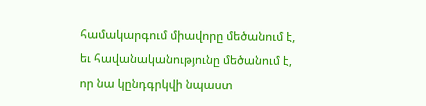համակարգում միավորը մեծանում է, եւ հավանականությունը մեծանում է, որ նա կընդգրկվի նպաստ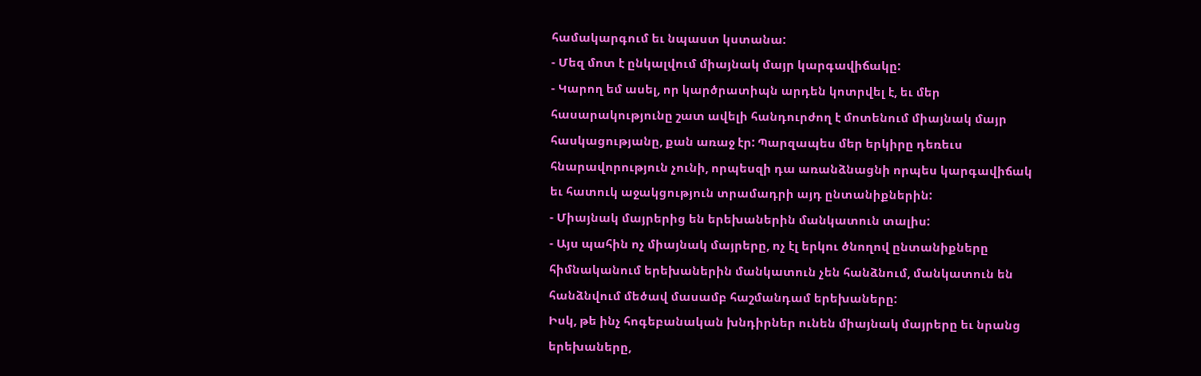համակարգում եւ նպաստ կստանա:
- Մեզ մոտ է ընկալվում միայնակ մայր կարգավիճակը:
- Կարող եմ ասել, որ կարծրատիպն արդեն կոտրվել է, եւ մեր հասարակությունը շատ ավելի հանդուրժող է մոտենում միայնակ մայր հասկացությանը, քան առաջ էր: Պարզապես մեր երկիրը դեռեւս հնարավորություն չունի, որպեսզի դա առանձնացնի որպես կարգավիճակ եւ հատուկ աջակցություն տրամադրի այդ ընտանիքներին:
- Միայնակ մայրերից են երեխաներին մանկատուն տալիս:
- Այս պահին ոչ միայնակ մայրերը, ոչ էլ երկու ծնողով ընտանիքները հիմնականում երեխաներին մանկատուն չեն հանձնում, մանկատուն են հանձնվում մեծավ մասամբ հաշմանդամ երեխաները:
Իսկ, թե ինչ հոգեբանական խնդիրներ ունեն միայնակ մայրերը եւ նրանց երեխաները,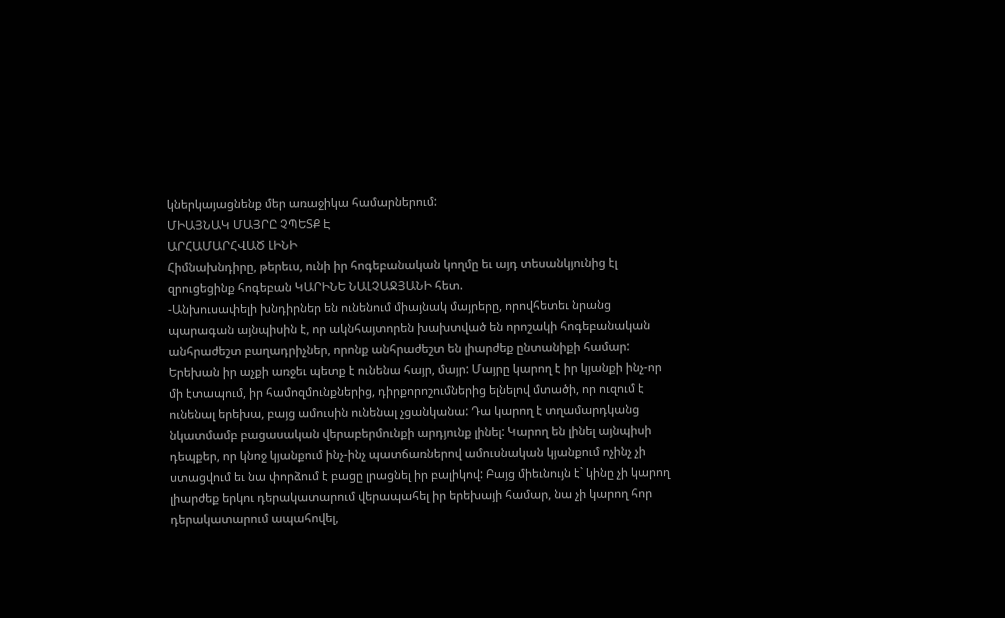կներկայացնենք մեր առաջիկա համարներում:
ՄԻԱՅՆԱԿ ՄԱՅՐԸ ՉՊԵՏՔ Է
ԱՐՀԱՄԱՐՀՎԱԾ ԼԻՆԻ
Հիմնախնդիրը, թերեւս, ունի իր հոգեբանական կողմը եւ այդ տեսանկյունից էլ զրուցեցինք հոգեբան ԿԱՐԻՆԵ ՆԱԼՉԱՋՅԱՆԻ հետ.
-Անխուսափելի խնդիրներ են ունենում միայնակ մայրերը, որովհետեւ նրանց պարագան այնպիսին է, որ ակնհայտորեն խախտված են որոշակի հոգեբանական անհրաժեշտ բաղադրիչներ, որոնք անհրաժեշտ են լիարժեք ընտանիքի համար: Երեխան իր աչքի առջեւ պետք է ունենա հայր, մայր: Մայրը կարող է իր կյանքի ինչ-որ մի էտապում, իր համոզմունքներից, դիրքորոշումներից ելնելով մտածի, որ ուզում է ունենալ երեխա, բայց ամուսին ունենալ չցանկանա: Դա կարող է տղամարդկանց նկատմամբ բացասական վերաբերմունքի արդյունք լինել: Կարող են լինել այնպիսի դեպքեր, որ կնոջ կյանքում ինչ-ինչ պատճառներով ամուսնական կյանքում ոչինչ չի ստացվում եւ նա փորձում է բացը լրացնել իր բալիկով: Բայց միեւնույն է` կինը չի կարող լիարժեք երկու դերակատարում վերապահել իր երեխայի համար, նա չի կարող հոր դերակատարում ապահովել,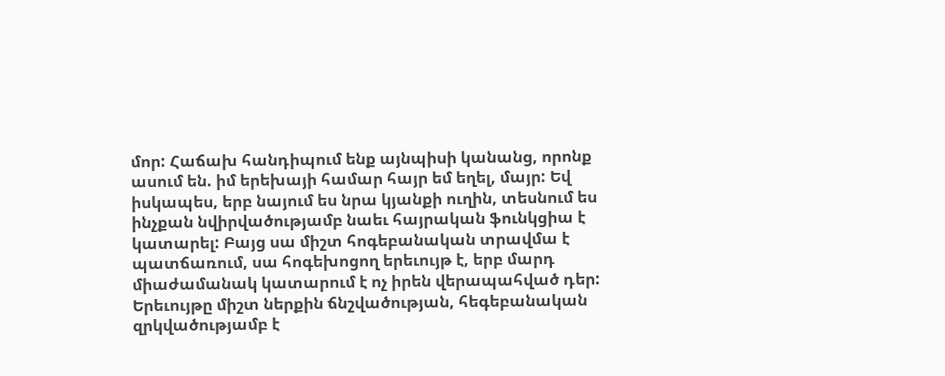մոր: Հաճախ հանդիպում ենք այնպիսի կանանց, որոնք ասում են. իմ երեխայի համար հայր եմ եղել, մայր: Եվ իսկապես, երբ նայում ես նրա կյանքի ուղին, տեսնում ես ինչքան նվիրվածությամբ նաեւ հայրական ֆունկցիա է կատարել: Բայց սա միշտ հոգեբանական տրավմա է պատճառում, սա հոգեխոցող երեւույթ է, երբ մարդ միաժամանակ կատարում է ոչ իրեն վերապահված դեր: Երեւույթը միշտ ներքին ճնշվածության, հեգեբանական զրկվածությամբ է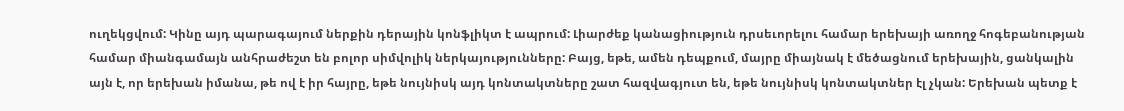ուղեկցվում: Կինը այդ պարագայում ներքին դերային կոնֆլիկտ է ապրում: Լիարժեք կանացիություն դրսեւորելու համար երեխայի առողջ հոգեբանության համար միանգամայն անհրաժեշտ են բոլոր սիմվոլիկ ներկայությունները: Բայց, եթե, ամեն դեպքում, մայրը միայնակ է մեծացնում երեխային, ցանկալին այն է, որ երեխան իմանա, թե ով է իր հայրը, եթե նույնիսկ այդ կոնտակտները շատ հազվագյուտ են, եթե նույնիսկ կոնտակտներ էլ չկան: Երեխան պետք է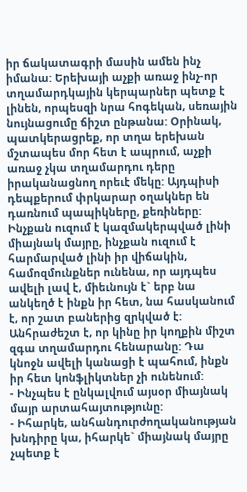իր ճակատագրի մասին ամեն ինչ իմանա: Երեխայի աչքի առաջ ինչ-որ տղամարդկային կերպարներ պետք է լինեն, որպեսզի նրա հոգեկան, սեռային նույնացումը ճիշտ ընթանա: Օրինակ, պատկերացրեք, որ տղա երեխան մշտապես մոր հետ է ապրում, աչքի առաջ չկա տղամարդու դերը իրականացնող որեւէ մեկը: Այդպիսի դեպքերում փրկարար օղակներ են դառնում պապիկները, քեռիները:
Ինչքան ուզում է կազմակերպված լինի միայնակ մայրը, ինչքան ուզում է հարմարված լինի իր վիճակին, համոզմունքներ ունենա, որ այդպես ավելի լավ է, միեւնույն է` երբ նա անկեղծ է ինքն իր հետ, նա հասկանում է, որ շատ բաներից զրկված է: Անհրաժեշտ է, որ կինը իր կողքին միշտ զգա տղամարդու հենարանը: Դա կնոջն ավելի կանացի է պահում, ինքն իր հետ կոնֆլիկտներ չի ունենում:
- Ինչպես է ընկալվում այսօր միայնակ մայր արտահայտությունը:
- Իհարկե, անհանդուրժողականության խնդիրը կա, իհարկե` միայնակ մայրը չպետք է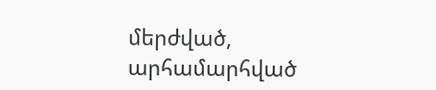մերժված, արհամարհված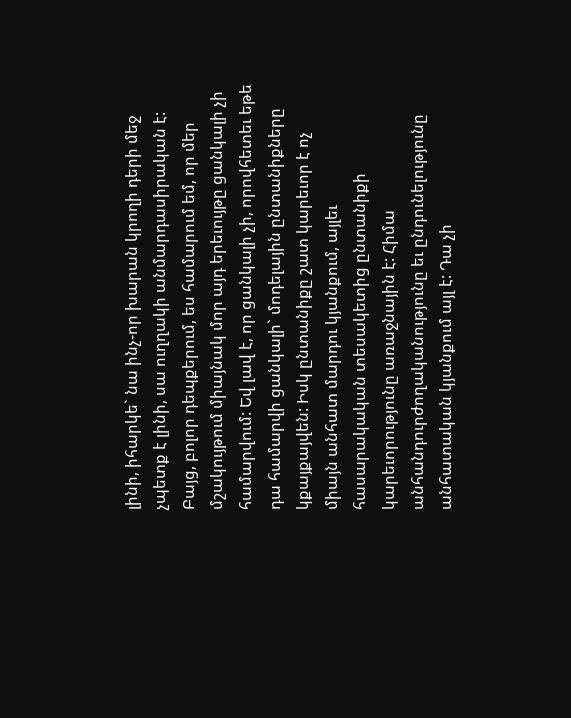լինի, իհարկե` նա ինչ-որ խարան կրողի դերի մեջ չպետք է լինի, սա ուղղակի անմարդասիրական է: Բայց, բոլոր դեպքերում, ես համարում եմ, որ մեր մշակույթում միայնակ մոր այդ երեւույթը ցանկալի չի համարվում: Եվ լավ է, որ ցանկալի չի, որովհետեւ եթե դա համարվի ցանկալի` մոդելային ընտանիքները կքայքայվեն: Իսկ ընտանիքը շատ կարեւոր է ոչ միայն անհատ մարդու կյանքում, այլեւ հասարակական տեսակետից ընտանիքի կարեւորությունը առաջնային է: Հիմա անհանդուրժողականությունը եւ ընդունելությունը անհատական կյանքում այլ է: Դա չի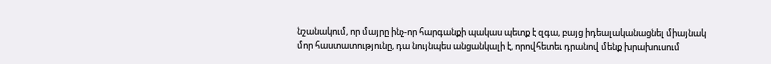նշանակում, որ մայրը ինչ-որ հարգանքի պակաս պետք է զգա, բայց իդեալականացնել միայնակ մոր հաստատությունը, դա նույնպես անցանկալի է, որովհետեւ դրանով մենք խրախուսում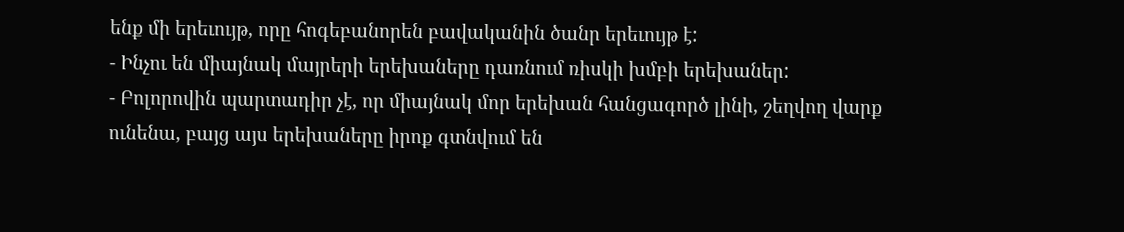ենք մի երեւույթ, որը հոգեբանորեն բավականին ծանր երեւույթ է:
- Ինչու են միայնակ մայրերի երեխաները դառնում ռիսկի խմբի երեխաներ:
- Բոլորովին պարտադիր չէ, որ միայնակ մոր երեխան հանցագործ լինի, շեղվող վարք ունենա, բայց այս երեխաները իրոք գտնվում են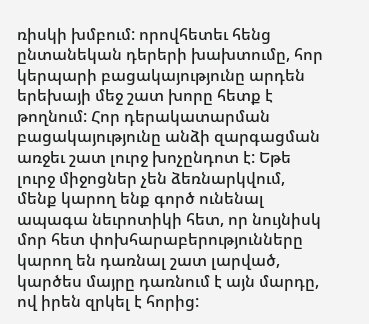ռիսկի խմբում: որովհետեւ հենց ընտանեկան դերերի խախտումը, հոր կերպարի բացակայությունը արդեն երեխայի մեջ շատ խորը հետք է թողնում: Հոր դերակատարման բացակայությունը անձի զարգացման առջեւ շատ լուրջ խոչընդոտ է: Եթե լուրջ միջոցներ չեն ձեռնարկվում, մենք կարող ենք գործ ունենալ ապագա նեւրոտիկի հետ, որ նույնիսկ մոր հետ փոխհարաբերությունները կարող են դառնալ շատ լարված, կարծես մայրը դառնում է այն մարդը, ով իրեն զրկել է հորից: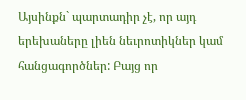Այսինքն` պարտադիր չէ, որ այդ երեխաները լիեն նեւրոտիկներ կամ հանցագործներ: Բայց որ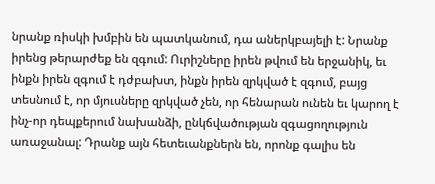նրանք ռիսկի խմբին են պատկանում, դա աներկբայելի է: Նրանք իրենց թերարժեք են զգում: Ուրիշները իրեն թվում են երջանիկ, եւ ինքն իրեն զգում է դժբախտ, ինքն իրեն զրկված է զգում, բայց տեսնում է, որ մյուսները զրկված չեն, որ հենարան ունեն եւ կարող է ինչ-որ դեպքերում նախանձի, ընկճվածության զգացողություն առաջանալ: Դրանք այն հետեւանքներն են, որոնք գալիս են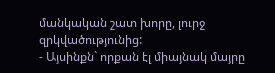մանկական շատ խորը, լուրջ զրկվածությունից:
- Այսինքն` որքան էլ միայնակ մայրը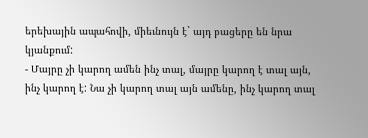երեխային ապահովի, միեւնույն է` այդ բացերը են նրա կյանքում:
- Մայրը չի կարող ամեն ինչ տալ, մայրը կարող է տալ այն, ինչ կարող է: Նա չի կարող տալ այն ամենը, ինչ կարող տալ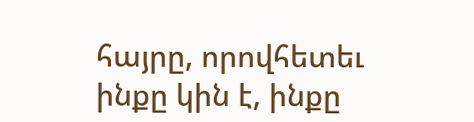հայրը, որովհետեւ ինքը կին է, ինքը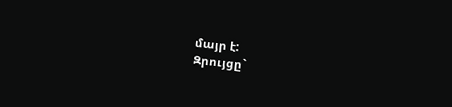մայր է:
Զրույցը`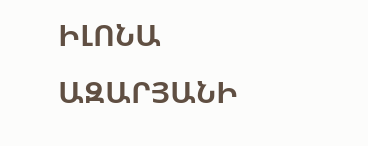ԻԼՈՆԱ ԱԶԱՐՅԱՆԻ